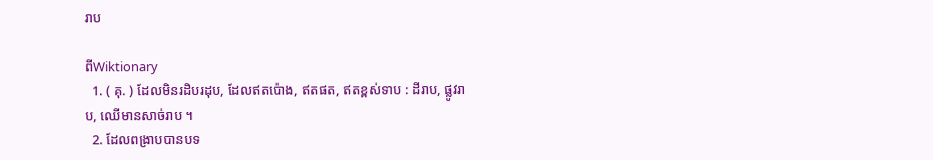រាប

ពីWiktionary
  1. ( គុ. ) ដែលមិនរដិបរដុប, ដែលឥតប៉ោង, ឥតផត, ឥតខ្ពស់ទាប : ដីរាប, ផ្លូវរាប, ឈើមានសាច់រាប ។
  2. ដែលពង្រាបបានបទ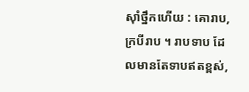ស៊ាំថ្នឹកហើយ : គោរាប, ក្របីរាប ។ រាបទាប ដែលមានតែទាបឥតខ្ពស់,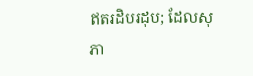ឥតរដិបរដុប; ដែលសុភា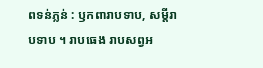ពទន់ភ្លន់ : ឫកពារាបទាប, សម្ដីរាបទាប ។ រាបធេង រាបសព្វអ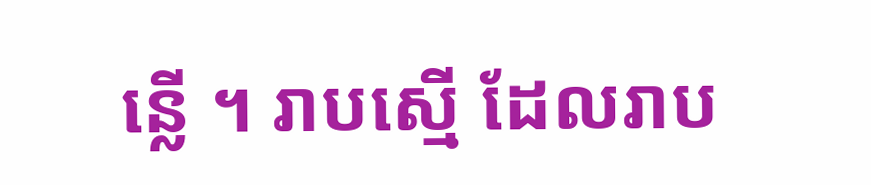ន្លើ ។ រាបស្មើ ដែលរាប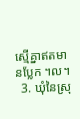ស្មើគ្នាឥតមានប្លែក ។ល។
  3. ឃុំនៃស្រុ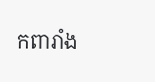កពារាំង